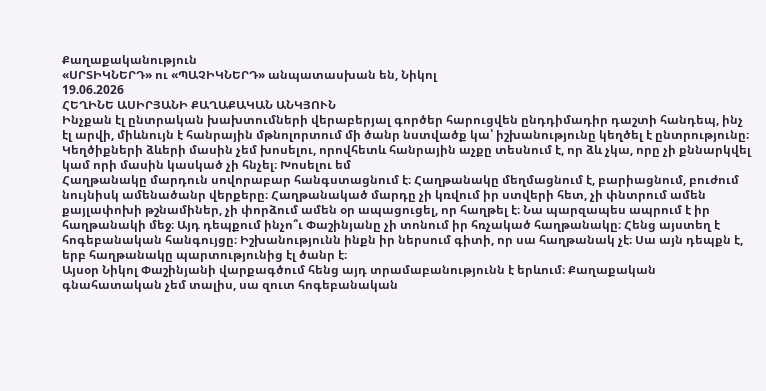Քաղաքականություն
«ՍՐՏԻԿՆԵՐԴ» ու «ՊԱՉԻԿՆԵՐԴ» անպատասխան են, Նիկոլ
19.06.2026
ՀԵՂԻՆԵ ԱՍԻՐՅԱՆԻ ՔԱՂԱՔԱԿԱՆ ԱՆԿՅՈՒՆ
Ինչքան էլ ընտրական խախտումների վերաբերյալ գործեր հարուցվեն ընդդիմադիր դաշտի հանդեպ, ինչ էլ արվի, միևնույն է հանրային մթնոլորտում մի ծանր նստվածք կա՝ իշխանությունը կեղծել է ընտրությունը։ Կեղծիքների ձևերի մասին չեմ խոսելու, որովհետև հանրային աչքը տեսնում է, որ ձև չկա, որը չի քննարկվել կամ որի մասին կասկած չի հնչել։ Խոսելու եմ
Հաղթանակը մարդուն սովորաբար հանգստացնում է։ Հաղթանակը մեղմացնում է, բարիացնում, բուժում նույնիսկ ամենածանր վերքերը։ Հաղթանակած մարդը չի կռվում իր ստվերի հետ, չի փնտրում ամեն քայլափոխի թշնամիներ, չի փորձում ամեն օր ապացուցել, որ հաղթել է։ Նա պարզապես ապրում է իր հաղթանակի մեջ։ Այդ դեպքում ինչո՞ւ Փաշինյանը չի տոնում իր հռչակած հաղթանակը։ Հենց այստեղ է հոգեբանական հանգույցը։ Իշխանությունն ինքն իր ներսում գիտի, որ սա հաղթանակ չէ։ Սա այն դեպքն է, երբ հաղթանակը պարտությունից էլ ծանր է։
Այսօր Նիկոլ Փաշինյանի վարքագծում հենց այդ տրամաբանությունն է երևում։ Քաղաքական գնահատական չեմ տալիս, սա զուտ հոգեբանական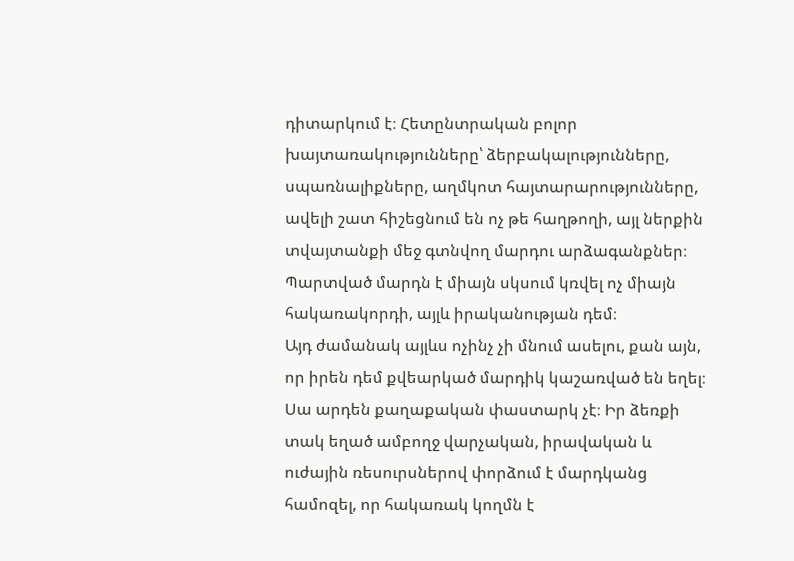դիտարկում է։ Հետընտրական բոլոր խայտառակությունները՝ ձերբակալությունները, սպառնալիքները, աղմկոտ հայտարարությունները, ավելի շատ հիշեցնում են ոչ թե հաղթողի, այլ ներքին տվայտանքի մեջ գտնվող մարդու արձագանքներ։ Պարտված մարդն է միայն սկսում կռվել ոչ միայն հակառակորդի, այլև իրականության դեմ։
Այդ ժամանակ այլևս ոչինչ չի մնում ասելու, քան այն, որ իրեն դեմ քվեարկած մարդիկ կաշառված են եղել։ Սա արդեն քաղաքական փաստարկ չէ։ Իր ձեռքի տակ եղած ամբողջ վարչական, իրավական և ուժային ռեսուրսներով փորձում է մարդկանց համոզել, որ հակառակ կողմն է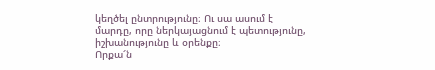կեղծել ընտրությունը։ Ու սա ասում է մարդը, որը ներկայացնում է պետությունը, իշխանությունը և օրենքը։
Որքա՜ն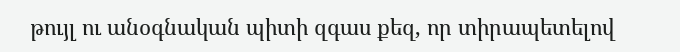թույլ ու անօգնական պիտի զգաս քեզ, որ տիրապետելով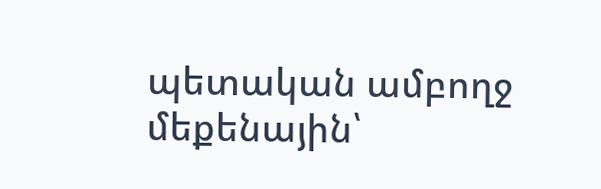պետական ամբողջ մեքենային՝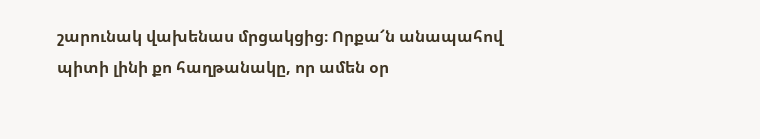շարունակ վախենաս մրցակցից։ Որքա՜ն անապահով պիտի լինի քո հաղթանակը, որ ամեն օր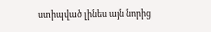ստիպված լինես այն նորից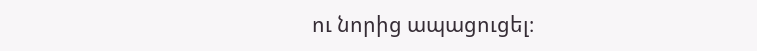ու նորից ապացուցել։